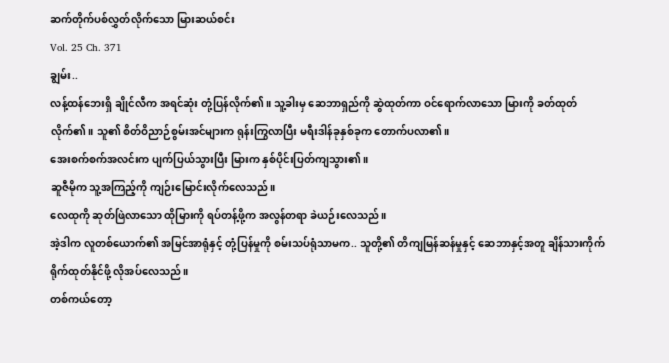ဆက်တိုက်ပစ်လွှတ်လိုက်သော မြားဆယ်စင်း
Vol. 25 Ch. 371
ချွမ်း..
လန့်ထန်ဘေးရှိ ချိုင်လီက အရင်ဆုံး တုံ့ပြန်လိုက်၏။ သူ့ခါးမှ ဆေဘာရှည်ကို ဆွဲထုတ်ကာ ဝင်ရောက်လာသော မြားကို ခတ်ထုတ်လိုက်၏။ သူ၏ စိတ်ဝိညာဉ်စွမ်းအင်များက ရုန်းကြွလာပြီး မရီးဒါန်ခုနှစ်ခုက တောက်ပလာ၏။
အေးစက်စက်အလင်းက ပျက်ပြယ်သွားပြီး မြားက နှစ်ပိုင်းပြတ်ကျသွား၏။
ဆူဇီမိုက သူ့အကြည့်ကို ကျဉ်းမြောင်းလိုက်လေသည်။
လေထုကို ဆုတ်ဖြဲလာသော ထိုမြားကို ရပ်တန့်ဖို့က အလွန်တရာ ခဲယဉ်းလေသည်။
အဲ့ဒါက လူတစ်ယောက်၏ အမြင်အာရုံနှင့် တုံ့ပြန်မှုကို စမ်းသပ်ရုံသာမက.. သူတို့၏ တိကျမြန်ဆန်မှုနှင့် ဆေဘာနှင့်အတူ ချိန်သားကိုက် ရိုက်ထုတ်နိုင်ဖို့ လိုအပ်လေသည်။
တစ်ကယ်တော့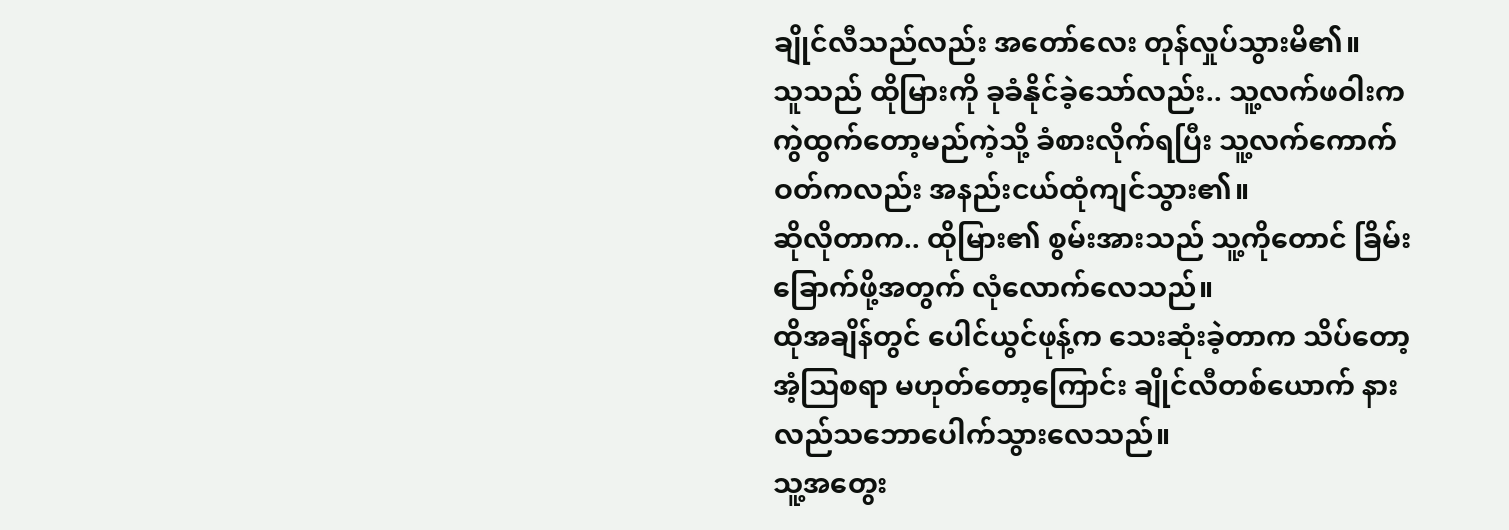ချိုင်လီသည်လည်း အတော်လေး တုန်လှုပ်သွားမိ၏။
သူသည် ထိုမြားကို ခုခံနိုင်ခဲ့သော်လည်း.. သူ့လက်ဖဝါးက ကွဲထွက်တော့မည်ကဲ့သို့ ခံစားလိုက်ရပြီး သူ့လက်ကောက်ဝတ်ကလည်း အနည်းငယ်ထုံကျင်သွား၏။
ဆိုလိုတာက.. ထိုမြား၏ စွမ်းအားသည် သူ့ကိုတောင် ခြိမ်းခြောက်ဖို့အတွက် လုံလောက်လေသည်။
ထိုအချိန်တွင် ပေါင်ယွင်ဖုန့်က သေးဆုံးခဲ့တာက သိပ်တော့ အံ့သြစရာ မဟုတ်တော့ကြောင်း ချိုင်လီတစ်ယောက် နားလည်သဘောပေါက်သွားလေသည်။
သူ့အတွေး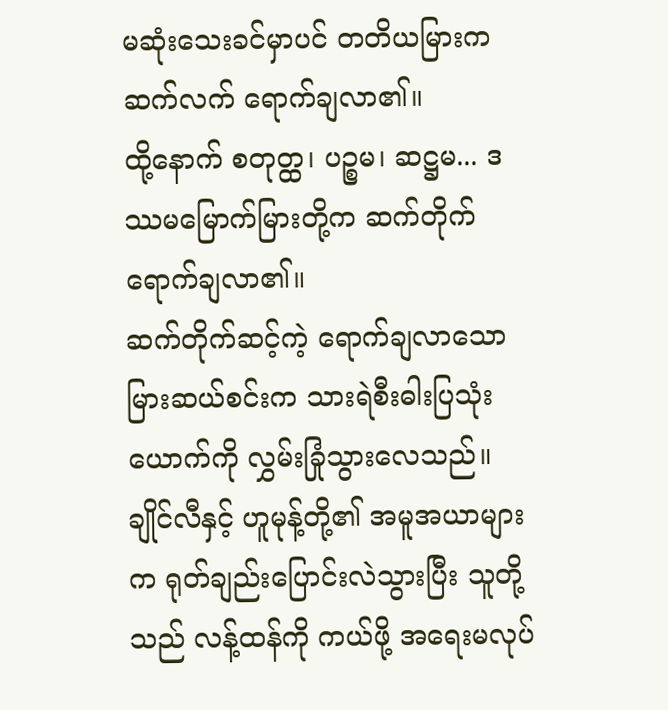မဆုံးသေးခင်မှာပင် တတိယမြားက ဆက်လက် ရောက်ချလာ၏။
ထို့နောက် စတုတ္ထ၊ ပဉ္စမ၊ ဆဋ္ဌမ... ဒဿမမြောက်မြားတို့က ဆက်တိုက်ရောက်ချလာ၏။
ဆက်တိုက်ဆင့်ကဲ့ ရောက်ချလာသော မြားဆယ်စင်းက သားရဲစီးဓါးပြသုံးယောက်ကို လွှမ်းခြုံသွားလေသည်။
ချိုင်လီနှင့် ဟူမုန့်တို့၏ အမူအယာများက ရုတ်ချည်းပြောင်းလဲသွားပြီး သူတို့သည် လန့်ထန်ကို ကယ်ဖို့ အရေးမလုပ်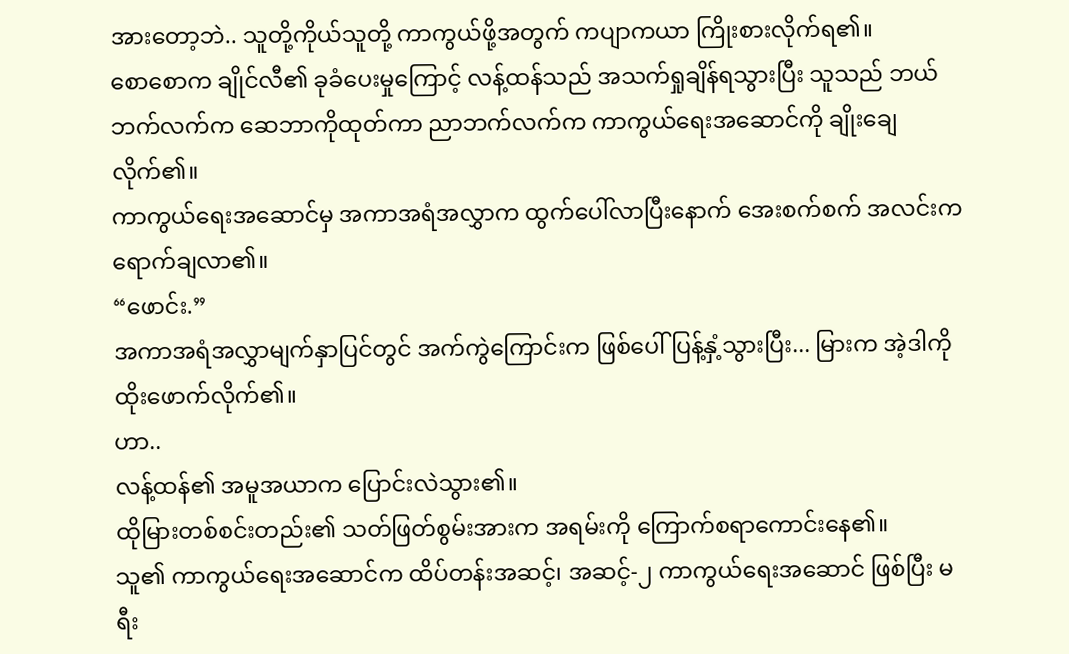အားတော့ဘဲ.. သူတို့ကိုယ်သူတို့ ကာကွယ်ဖို့အတွက် ကပျာကယာ ကြိုးစားလိုက်ရ၏။
စောစောက ချိုင်လီ၏ ခုခံပေးမှုကြောင့် လန့်ထန်သည် အသက်ရှုချိန်ရသွားပြီး သူသည် ဘယ်ဘက်လက်က ဆေဘာကိုထုတ်ကာ ညာဘက်လက်က ကာကွယ်ရေးအဆောင်ကို ချိုးချေလိုက်၏။
ကာကွယ်ရေးအဆောင်မှ အကာအရံအလွှာက ထွက်ပေါ်လာပြီးနောက် အေးစက်စက် အလင်းက ရောက်ချလာ၏။
“ဖောင်း.”
အကာအရံအလွှာမျက်နှာပြင်တွင် အက်ကွဲကြောင်းက ဖြစ်ပေါ်ပြန့်နှံ့သွားပြီး... မြားက အဲ့ဒါကို ထိုးဖောက်လိုက်၏။
ဟာ..
လန့်ထန်၏ အမူအယာက ပြောင်းလဲသွား၏။
ထိုမြားတစ်စင်းတည်း၏ သတ်ဖြတ်စွမ်းအားက အရမ်းကို ကြောက်စရာကောင်းနေ၏။
သူ၏ ကာကွယ်ရေးအဆောင်က ထိပ်တန်းအဆင့်၊ အဆင့်-၂ ကာကွယ်ရေးအဆောင် ဖြစ်ပြီး မရီး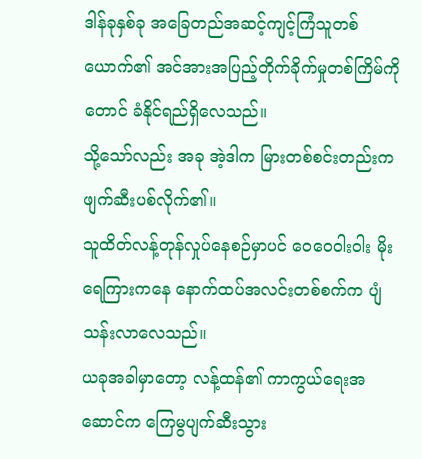ဒါန်ခုနှစ်ခု အခြေတည်အဆင့်ကျင့်ကြံသူတစ်ယောက်၏ အင်အားအပြည့်တိုက်ခိုက်မှုတစ်ကြိမ်ကိုတောင် ခံနိုင်ရည်ရှိလေသည်။
သို့သော်လည်း အခု အဲ့ဒါက မြားတစ်စင်းတည်းက ဖျက်ဆီးပစ်လိုက်၏။
သူထိတ်လန့်တုန်လှုပ်နေစဉ်မှာပင် ဝေဝေဝါးဝါး မိုးရေကြားကနေ နောက်ထပ်အလင်းတစ်စက်က ပျံသန်းလာလေသည်။
ယခုအခါမှာတော့ လန့်ထန်၏ ကာကွယ်ရေးအဆောင်က ကြေမွပျက်ဆီးသွား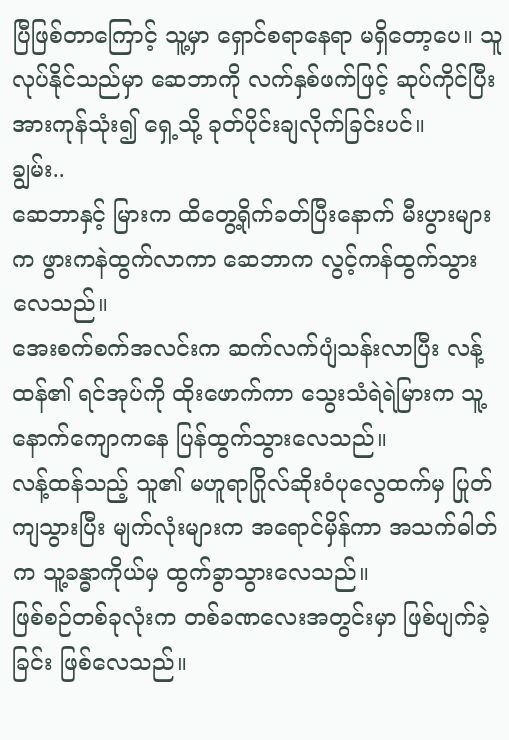ပြီဖြစ်တာကြောင့် သူ့မှာ ရှောင်စရာနေရာ မရှိတော့ပေ။ သူလုပ်နိုင်သည်မှာ ဆေဘာကို လက်နှစ်ဖက်ဖြင့် ဆုပ်ကိုင်ပြီး အားကုန်သုံး၍ ရှေ့သို့ ခုတ်ပိုင်းချလိုက်ခြင်းပင်။
ချွမ်း..
ဆေဘာနှင့် မြားက ထိတွေ့ရိုက်ခတ်ပြီးနောက် မီးပွားများက ဖွားကနဲထွက်လာကာ ဆေဘာက လွင့်ကန်ထွက်သွားလေသည်။
အေးစက်စက်အလင်းက ဆက်လက်ပျံသန်းလာပြီး လန့်ထန်၏ ရင်အုပ်ကို ထိုးဖောက်ကာ သွေးသံရဲရဲမြားက သူ့နောက်ကျောကနေ ပြန်ထွက်သွားလေသည်။
လန့်ထန်သည့် သူ၏ မဟူရာဂြိုလ်ဆိုးဝံပုလွေထက်မှ ပြုတ်ကျသွားပြီး မျက်လုံးများက အရောင်မှိန်ကာ အသက်ဓါတ်က သူ့ခန္ဓာကိုယ်မှ ထွက်ခွာသွားလေသည်။
ဖြစ်စဉ်တစ်ခုလုံးက တစ်ခဏလေးအတွင်းမှာ ဖြစ်ပျက်ခဲ့ခြင်း ဖြစ်လေသည်။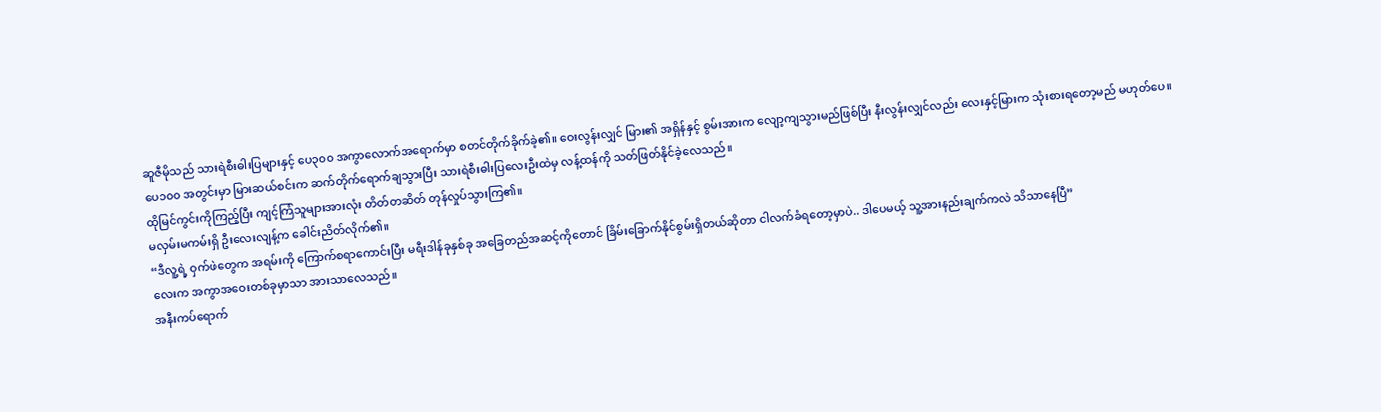ဆူဇီမိုသည် သားရဲစီးဓါးပြများနှင့် ပေ၃၀၀ အကွာလောက်အရောက်မှာ စတင်တိုက်ခိုက်ခဲ့၏။ ဝေးလွန်းလျှင် မြား၏ အရှိန်နှင့် စွမ်းအားက လျော့ကျသွားမည်ဖြစ်ပြီး နီးလွန်းလျှင်လည်း လေးနှင့်မြားက သုံးစားရတော့မည် မဟုတ်ပေ။
ပေ၁၀၀ အတွင်းမှာ မြားဆယ်စင်းက ဆက်တိုက်ရောက်ချသွားပြီး သားရဲစီးဓါးပြလေးဦးထဲမှ လန့်ထန်ကို သတ်ဖြတ်နိုင်ခဲ့လေသည်။
ထိုမြင်ကွင်းကိုကြည့်ပြီး ကျင့်ကြံသူများအားလုံး တိတ်တဆိတ် တုန်လှုပ်သွားကြ၏။
မလှမ်းမကမ်းရှိ ဦးလေးလျန့်က ခေါင်းညိတ်လိုက်၏။
“ဒီလူ့ရဲ့ ဝှက်ဖဲတွေက အရမ်းကို ကြောက်စရာကောင်းပြီး မရီးဒါန်ခုနှစ်ခု အခြေတည်အဆင့်ကိုတောင် ခြိမ်းခြောက်နိုင်စွမ်းရှိတယ်ဆိုတာ ငါလက်ခံရတော့မှာပဲ.. ဒါပေမယ့် သူ့အားနည်းချက်ကလဲ သိသာနေပြီ”
လေးက အကွာအဝေးတစ်ခုမှာသာ အားသာလေသည်။
အနီးကပ်ရောက်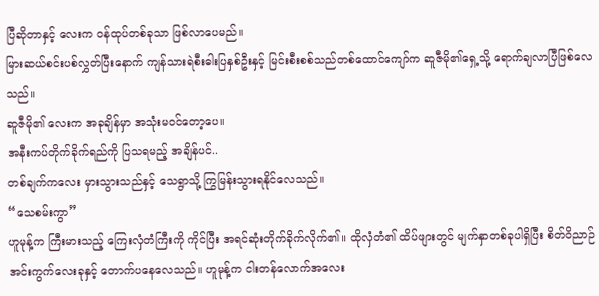ပြီဆိုတာနှင့် လေးက ဝန်ထုပ်တစ်ခုသာ ဖြစ်လာပေမည်။
မြားဆယ်စင်းပစ်လွှတ်ပြီးနောက် ကျန်သားရဲစီးဓါးပြနှစ်ဦးနှင့် မြင်းစီးစစ်သည်တစ်ထောင်ကျော်က ဆူဇီမို၏ရှေ့သို့ ရောက်ချလာပြီဖြစ်လေသည်။
ဆူဇီမို၏ လေးက အခုချိန်မှာ အသုံးမဝင်တော့ပေ။
အနီးကပ်တိုက်ခိုက်ရည်ကို ပြသရမည့် အချိန်ပင်..
တစ်ချက်ကလေး မှားသွားသည်နှင့် သေရွာသို့ ကြွမြန်းသွားရနိုင်လေသည်။
“သေစမ်းကွာ”
ဟူမုန့်က ကြီးမားသည့် ကြေးလှံတံကြီးကို ကိုင်ပြီး အရင်ဆုံးတိုက်ခိုက်လိုက်၏။ ထိုလှံတံ၏ ထိပ်ဖျားတွင် မျက်နှာတစ်ခုပါရှိပြီး စိတ်ဝိညာဉ်အင်းကွက်လေးခုနှင့် တောက်ပနေလေသည်။ ဟူမုန့်က ငါးတန်လောက်အလေး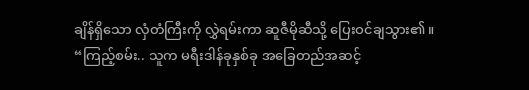ချိန်ရှိသော လှံတံကြီးကို လွှဲရမ်းကာ ဆူဇီမိုဆီသို့ ပြေးဝင်ချသွား၏။
“ကြည့်စမ်း.. သူက မရီးဒါန်ခုနှစ်ခု အခြေတည်အဆင့်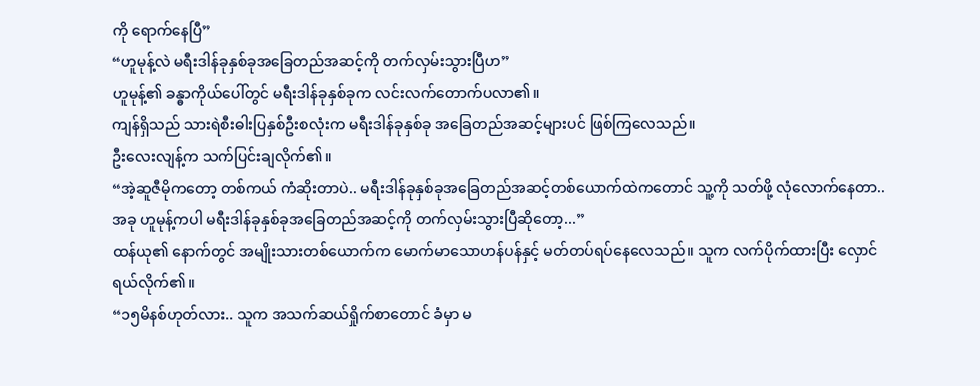ကို ရောက်နေပြီ”
“ဟူမုန့်လဲ မရီးဒါန်ခုနှစ်ခုအခြေတည်အဆင့်ကို တက်လှမ်းသွားပြီဟ”
ဟူမုန့်၏ ခန္ဓာကိုယ်ပေါ်တွင် မရီးဒါန်ခုနှစ်ခုက လင်းလက်တောက်ပလာ၏။
ကျန်ရှိသည် သားရဲစီးဓါးပြနှစ်ဦးစလုံးက မရီးဒါန်ခုနှစ်ခု အခြေတည်အဆင့်များပင် ဖြစ်ကြလေသည်။
ဦးလေးလျန့်က သက်ပြင်းချလိုက်၏။
“အဲ့ဆူဇီမိုကတော့ တစ်ကယ် ကံဆိုးတာပဲ.. မရီးဒါန်ခုနှစ်ခုအခြေတည်အဆင့်တစ်ယောက်ထဲကတောင် သူ့ကို သတ်ဖို့ လုံလောက်နေတာ.. အခု ဟူမုန့်ကပါ မရီးဒါန်ခုနှစ်ခုအခြေတည်အဆင့်ကို တက်လှမ်းသွားပြီဆိုတော့...”
ထန်ယု၏ နောက်တွင် အမျိုးသားတစ်ယောက်က မောက်မာသောဟန်ပန်နှင့် မတ်တပ်ရပ်နေလေသည်။ သူက လက်ပိုက်ထားပြီး လှောင်ရယ်လိုက်၏။
“၁၅မိနစ်ဟုတ်လား.. သူက အသက်ဆယ်ရှိုက်စာတောင် ခံမှာ မ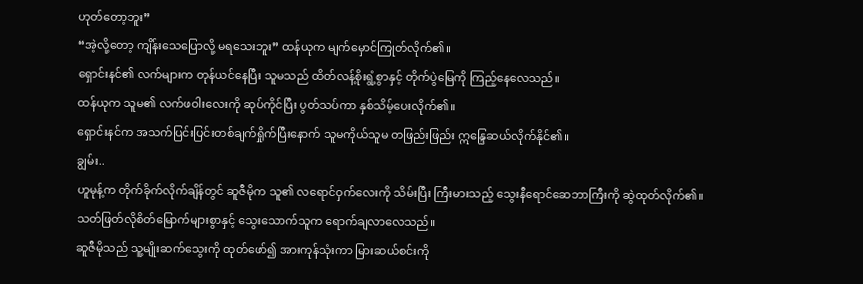ဟုတ်တော့ဘူး”
“အဲ့လို့တော့ ကျိန်းသေပြောလို့ မရသေးဘူး” ထန်ယုက မျက်မှောင်ကြုတ်လိုက်၏။
ရှောင်းနင်၏ လက်များက တုန်ယင်နေပြီး သူမသည် ထိတ်လန့်စိုးရွံ့စွာနှင့် တိုက်ပွဲမြေကို ကြည့်နေလေသည်။
ထန်ယုက သူမ၏ လက်ဖဝါးလေးကို ဆုပ်ကိုင်ပြီး ပွတ်သပ်ကာ နှစ်သိမ့်ပေးလိုက်၏။
ရှောင်းနင်က အသက်ပြင်းပြင်းတစ်ချက်ရှိုက်ပြီးနောက် သူမကိုယ်သူမ တဖြည်းဖြည်း ဣန္ဒြေဆယ်လိုက်နိုင်၏။
ချွမ်း..
ဟူမုန့်က တိုက်ခိုက်လိုက်ချိန်တွင် ဆူဇီမိုက သူ၏ လရောင်ဝှက်လေးကို သိမ်းပြီး ကြီးမားသည့် သွေးနီရောင်ဆေဘာကြီးကို ဆွဲထုတ်လိုက်၏။
သတ်ဖြတ်လိုစိတ်မြောက်များစွာနှင့် သွေးသောက်သူက ရောက်ချလာလေသည်။
ဆူဇီမိုသည် သူ့မျိုးဆက်သွေးကို ထုတ်ဖော်၍ အားကုန်သုံးကာ မြားဆယ်စင်းကို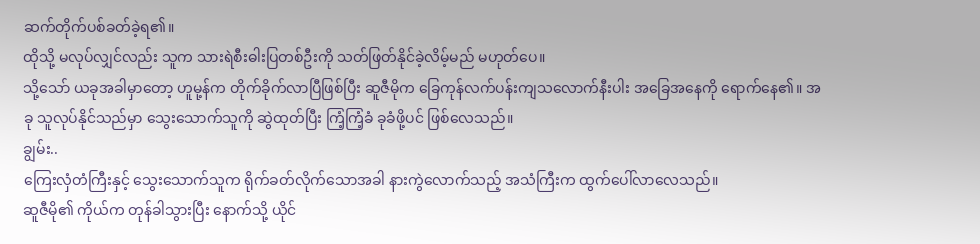ဆက်တိုက်ပစ်ခတ်ခဲ့ရ၏။
ထိုသို့ မလုပ်လျှင်လည်း သူက သားရဲစီးဓါးပြတစ်ဦးကို သတ်ဖြတ်နိုင်ခဲ့လိမ့်မည် မဟုတ်ပေ။
သို့သော် ယခုအခါမှာတော့ ဟူမု့န်က တိုက်ခိုက်လာပြီဖြစ်ပြီး ဆူဇီမိုက ခြေကုန်လက်ပန်းကျသလောက်နီးပါး အခြေအနေကို ရောက်နေ၏။ အခု သူလုပ်နိုင်သည်မှာ သွေးသောက်သူကို ဆွဲထုတ်ပြီး ကြံ့ကြံ့ခံ ခုခံဖို့ပင် ဖြစ်လေသည်။
ချွမ်း..
ကြေးလှံတံကြီးနှင့် သွေးသောက်သူက ရိုက်ခတ်လိုက်သောအခါ နားကွဲလောက်သည့် အသံကြီးက ထွက်ပေါ်လာလေသည်။
ဆူဇီမို၏ ကိုယ်က တုန်ခါသွားပြီး နောက်သို့ ယိုင်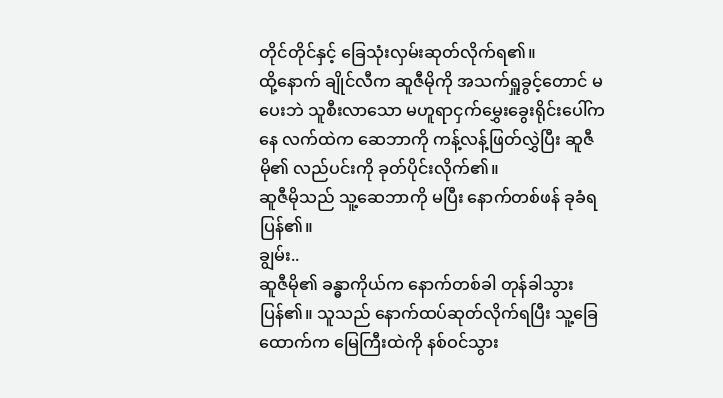တိုင်တိုင်နှင့် ခြေသုံးလှမ်းဆုတ်လိုက်ရ၏။
ထို့နောက် ချိုင်လီက ဆူဇီမိုကို အသက်ရှူခွင့်တောင် မပေးဘဲ သူစီးလာသော မဟူရာငှက်မွှေးခွေးရိုင်းပေါ်ကနေ လက်ထဲက ဆေဘာကို ကန့်လန့်ဖြတ်လွှဲပြီး ဆူဇီမို၏ လည်ပင်းကို ခုတ်ပိုင်းလိုက်၏။
ဆူဇီမိုသည် သူ့ဆေဘာကို မပြီး နောက်တစ်ဖန် ခုခံရပြန်၏။
ချွမ်း..
ဆူဇီမို၏ ခန္ဓာကိုယ်က နောက်တစ်ခါ တုန်ခါသွားပြန်၏။ သူသည် နောက်ထပ်ဆုတ်လိုက်ရပြီး သူ့ခြေထောက်က မြေကြီးထဲကို နစ်ဝင်သွား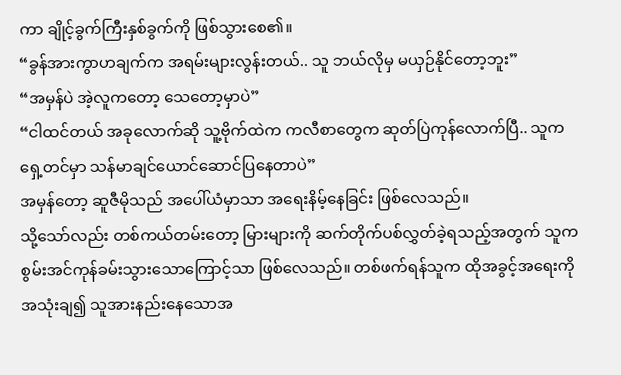ကာ ချိုင့်ခွက်ကြီးနှစ်ခွက်ကို ဖြစ်သွားစေ၏။
“ခွန်အားကွာဟချက်က အရမ်းများလွန်းတယ်.. သူ ဘယ်လိုမှ မယှဉ်နိုင်တော့ဘူး”
“အမှန်ပဲ အဲ့လူကတော့ သေတော့မှာပဲ”
“ငါထင်တယ် အခုလောက်ဆို သူ့ဗိုက်ထဲက ကလီစာတွေက ဆုတ်ပြဲကုန်လောက်ပြီ.. သူက ရှေ့တင်မှာ သန်မာချင်ယောင်ဆောင်ပြနေတာပဲ”
အမှန်တော့ ဆူဇီမိုသည် အပေါ်ယံမှာသာ အရေးနိမ့်နေခြင်း ဖြစ်လေသည်။
သို့သော်လည်း တစ်ကယ်တမ်းတော့ မြားများကို ဆက်တိုက်ပစ်လွှတ်ခဲ့ရသည့်အတွက် သူက စွမ်းအင်ကုန်ခမ်းသွားသောကြောင့်သာ ဖြစ်လေသည်။ တစ်ဖက်ရန်သူက ထိုအခွင့်အရေးကို အသုံးချ၍ သူအားနည်းနေသောအ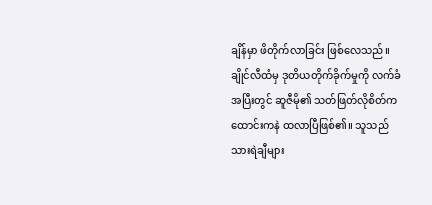ချိန်မှာ ဖိတိုက်လာခြင်း ဖြစ်လေသည်။
ချိုင်လီထံမှ ဒုတိယတိုက်ခိုက်မှုကို လက်ခံအပြီးတွင် ဆူဇီမို၏ သတ်ဖြတ်လိုစိတ်က ထောင်းကနဲ ထလာပြီဖြစ်၏။ သူသည် သားရဲချီများ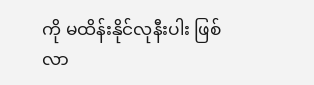ကို မထိန်းနိုင်လုနီးပါး ဖြစ်လာ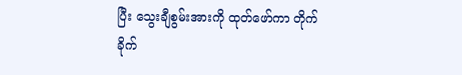ပြီး သွေးချီစွမ်းအားကို ထုတ်ဖော်ကာ တိုက်ခိုက်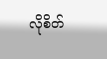လိုစိတ်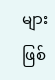များ ဖြစ်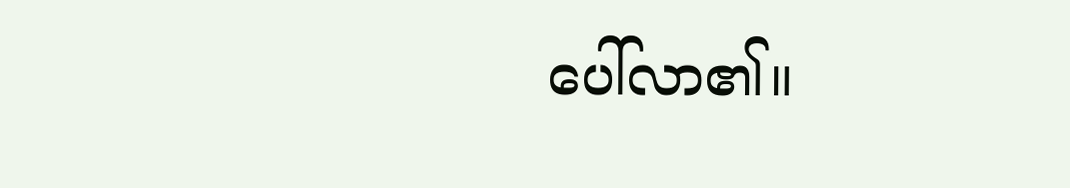ပေါ်လာ၏။